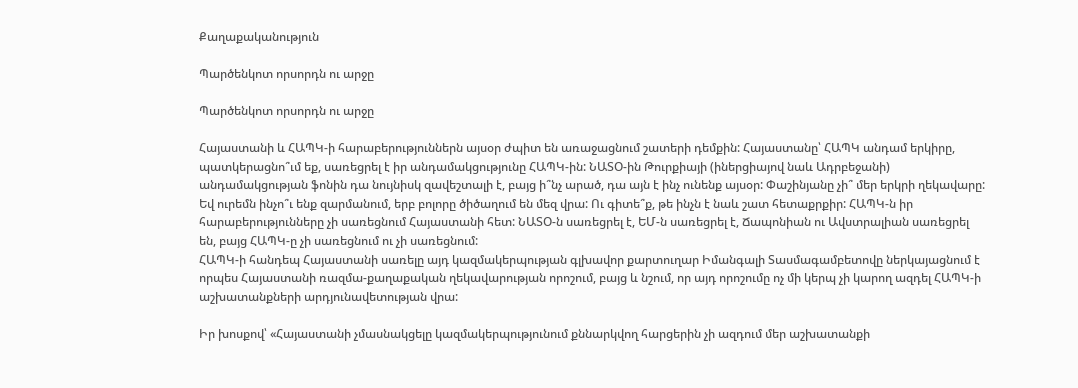Քաղաքականություն

Պարծենկոտ որսորդն ու արջը

Պարծենկոտ որսորդն ու արջը

Հայաստանի և ՀԱՊԿ-ի հարաբերություններն այսօր ժպիտ են առաջացնում շատերի դեմքին: Հայաստանը՝ ՀԱՊԿ անդամ երկիրը, պատկերացնո՞ւմ եք, սառեցրել է իր անդամակցությունը ՀԱՊԿ-ին: ՆԱՏՕ-ին Թուրքիայի (իներցիայով նաև Ադրբեջանի) անդամակցության ֆոնին դա նույնիսկ զավեշտալի է, բայց ի՞նչ արած, դա այն է ինչ ունենք այսօր: Փաշինյանը չի՞ մեր երկրի ղեկավարը: Եվ ուրեմն ինչո՞ւ ենք զարմանում, երբ բոլորը ծիծաղում են մեզ վրա: Ու գիտե՞ք, թե ինչն է նաև շատ հետաքրքիր: ՀԱՊԿ-ն իր հարաբերությունները չի սառեցնում Հայաստանի հետ: ՆԱՏՕ-ն սառեցրել է, ԵՄ-ն սառեցրել է, Ճապոնիան ու Ավստրալիան սառեցրել են, բայց ՀԱՊԿ-ը չի սառեցնում ու չի սառեցնում:
ՀԱՊԿ-ի հանդեպ Հայաստանի սառելը այդ կազմակերպության գլխավոր քարտուղար Իմանգալի Տասմագամբետովը ներկայացնում է որպես Հայաստանի ռազմա-քաղաքական ղեկավարության որոշում, բայց և նշում, որ այդ որոշումը ոչ մի կերպ չի կարող ազդել ՀԱՊԿ-ի աշխատանքների արդյունավետության վրա:

Իր խոսքով՝ «Հայաստանի չմասնակցելը կազմակերպությունում քննարկվող հարցերին չի ազդում մեր աշխատանքի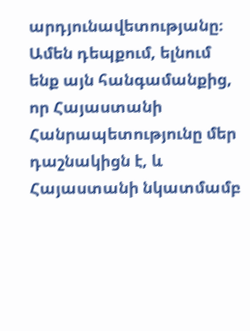արդյունավետությանը։ Ամեն դեպքում, ելնում ենք այն հանգամանքից, որ Հայաստանի Հանրապետությունը մեր դաշնակիցն է, և Հայաստանի նկատմամբ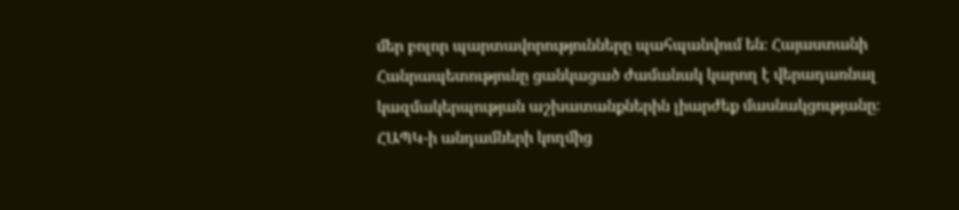մեր բոլոր պարտավորությունները պահպանվում են։ Հայաստանի Հանրապետությունը ցանկացած ժամանակ կարող է վերադառնալ կազմակերպության աշխատանքներին լիարժեք մասնակցությանը։ ՀԱՊԿ-ի անդամների կողմից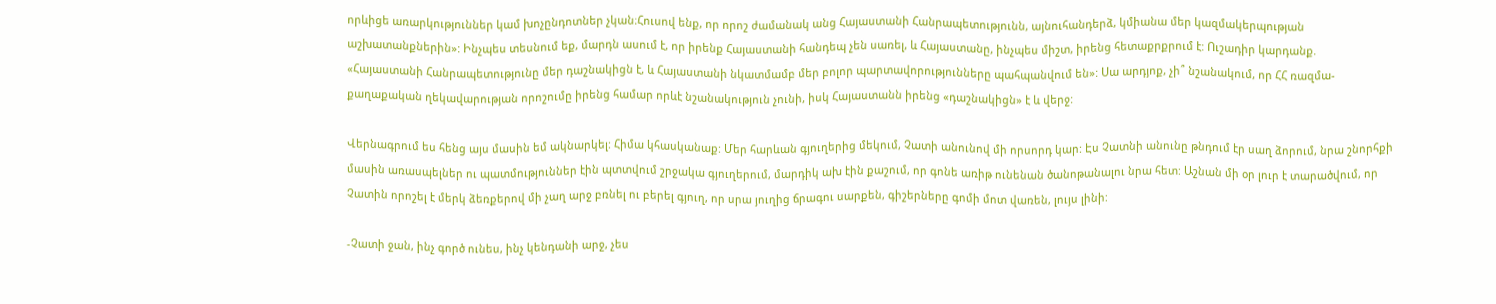որևիցե առարկություններ կամ խոչընդոտներ չկան։Հուսով ենք, որ որոշ ժամանակ անց Հայաստանի Հանրապետությունն, այնուհանդերձ, կմիանա մեր կազմակերպության աշխատանքներին»: Ինչպես տեսնում եք, մարդն ասում է, որ իրենք Հայաստանի հանդեպ չեն սառել, և Հայաստանը, ինչպես միշտ, իրենց հետաքրքրում է: Ուշադիր կարդանք. «Հայաստանի Հանրապետությունը մեր դաշնակիցն է, և Հայաստանի նկատմամբ մեր բոլոր պարտավորությունները պահպանվում են»: Սա արդյոք, չի՞ նշանակում, որ ՀՀ ռազմա-քաղաքական ղեկավարության որոշումը իրենց համար որևէ նշանակություն չունի, իսկ Հայաստանն իրենց «դաշնակիցն» է և վերջ:

Վերնագրում ես հենց այս մասին եմ ակնարկել: Հիմա կհասկանաք: Մեր հարևան գյուղերից մեկում, Չատի անունով մի որսորդ կար: Էս Չատնի անունը թնդում էր սաղ ձորում, նրա շնորհքի մասին առասպելներ ու պատմություններ էին պտտվում շրջակա գյուղերում, մարդիկ ախ էին քաշում, որ գոնե առիթ ունենան ծանոթանալու նրա հետ: Աշնան մի օր լուր է տարածվում, որ Չատին որոշել է մերկ ձեռքերով մի չաղ արջ բռնել ու բերել գյուղ, որ սրա յուղից ճրագու սարքեն, գիշերները գոմի մոտ վառեն, լույս լինի:

-Չատի ջան, ինչ գործ ունես, ինչ կենդանի արջ, չես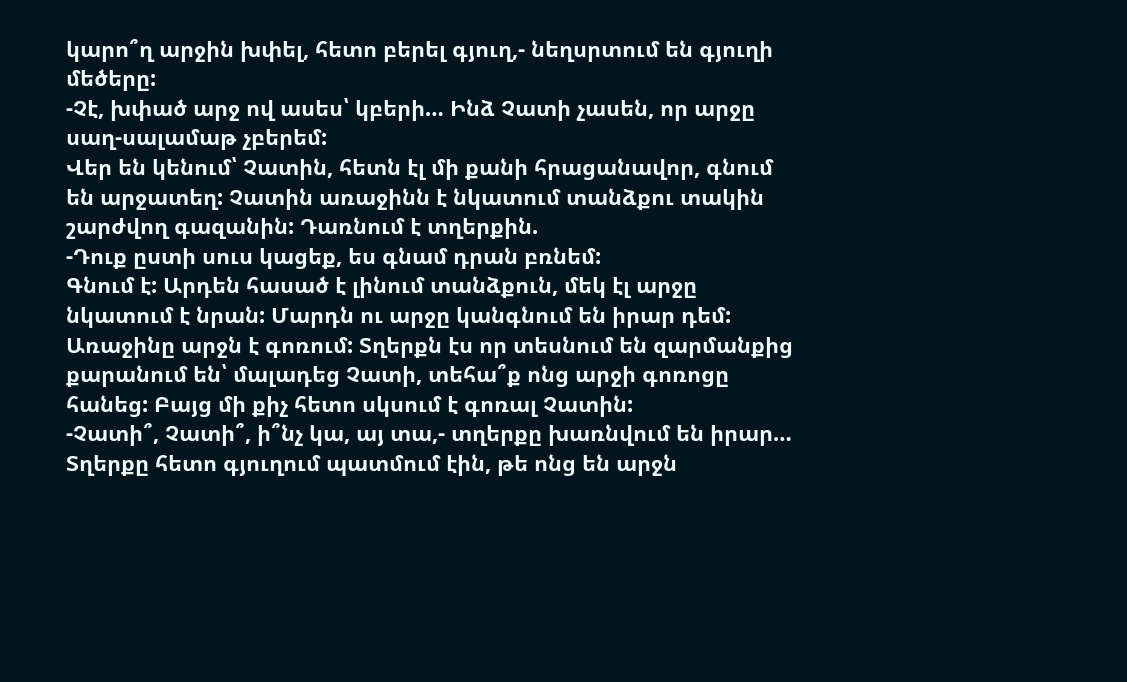կարո՞ղ արջին խփել, հետո բերել գյուղ,- նեղսրտում են գյուղի մեծերը:
-Չէ, խփած արջ ով ասես՝ կբերի… Ինձ Չատի չասեն, որ արջը սաղ-սալամաթ չբերեմ:
Վեր են կենում՝ Չատին, հետն էլ մի քանի հրացանավոր, գնում են արջատեղ: Չատին առաջինն է նկատում տանձքու տակին շարժվող գազանին: Դառնում է տղերքին.
-Դուք ըստի սուս կացեք, ես գնամ դրան բռնեմ:
Գնում է: Արդեն հասած է լինում տանձքուն, մեկ էլ արջը նկատում է նրան: Մարդն ու արջը կանգնում են իրար դեմ: Առաջինը արջն է գոռում: Տղերքն էս որ տեսնում են զարմանքից քարանում են՝ մալադեց Չատի, տեհա՞ք ոնց արջի գոռոցը հանեց: Բայց մի քիչ հետո սկսում է գոռալ Չատին:
-Չատի՞, Չատի՞, ի՞նչ կա, այ տա,- տղերքը խառնվում են իրար…
Տղերքը հետո գյուղում պատմում էին, թե ոնց են արջն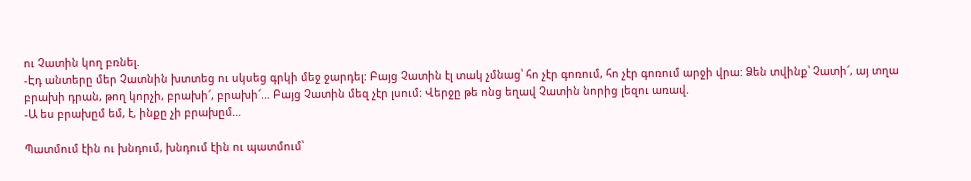ու Չատին կող բռնել.
-Էդ անտերը մեր Չատնին խտտեց ու սկսեց գրկի մեջ ջարդել: Բայց Չատին էլ տակ չմնաց՝ հո չէր գոռում, հո չէր գոռում արջի վրա: Ձեն տվինք՝ Չատի՜, այ տղա բրախի դրան, թող կորչի, բրախի՜, բրախի՜… Բայց Չատին մեզ չէր լսում: Վերջը թե ոնց եղավ Չատին նորից լեզու առավ.
-Ա ես բրախըմ եմ, է, ինքը չի բրախըմ…

Պատմում էին ու խնդում, խնդում էին ու պատմում՝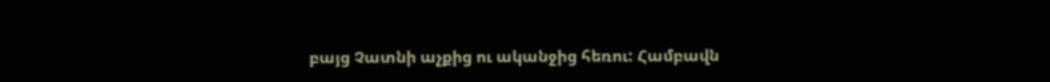բայց Չատնի աչքից ու ականջից հեռու: Համբավն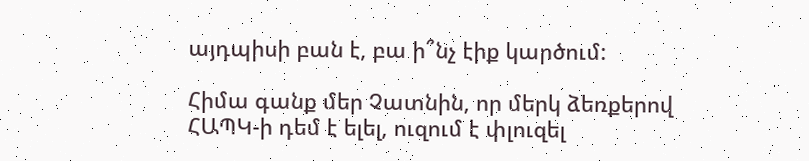այդպիսի բան է, բա ի՞նչ էիք կարծում:

Հիմա գանք մեր Չատնին, որ մերկ ձեռքերով ՀԱՊԿ-ի դեմ է ելել, ուզում է փլուզել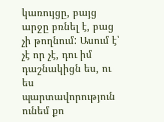կառույցը, բայց արջը բռնել է, բաց չի թողնում: Ասում է՝ չէ որ չէ, դու իմ դաշնակիցն ես, ու ես պարտավորություն ունեմ քո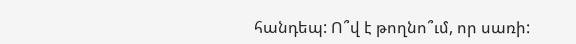հանդեպ: Ո՞վ է թողնո՞ւմ, որ սառի: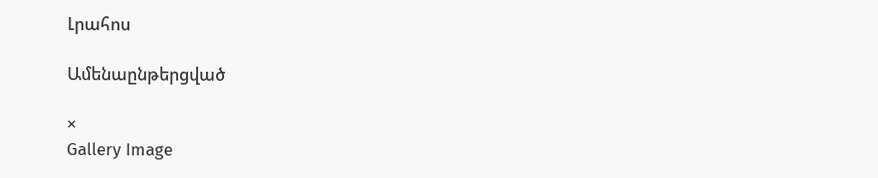Լրահոս

Ամենաընթերցված

×
Gallery Image